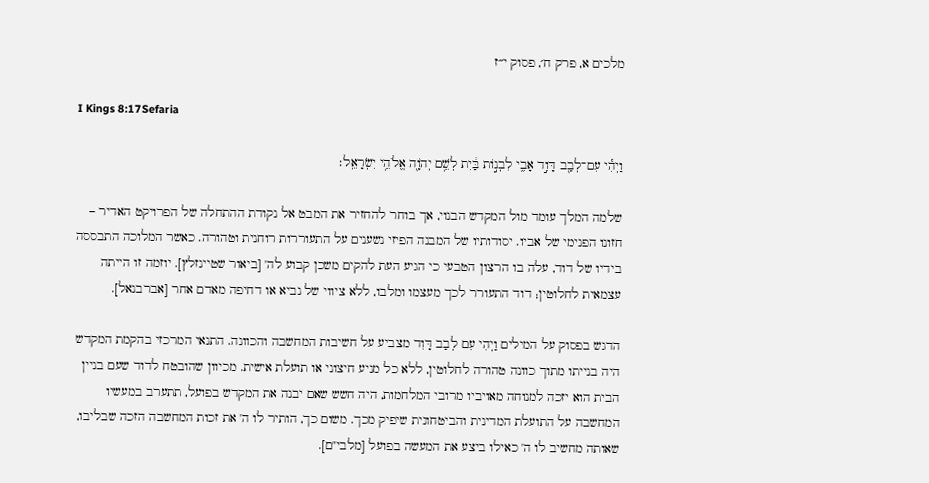מלכים א, פרק ח׳, פסוק י״ז

I Kings 8:17Sefaria

וַיְהִ֕י עִם־לְבַ֖ב דָּוִ֣ד אָבִ֑י לִבְנ֣וֹת בַּ֔יִת לְשֵׁ֥ם יְהֹוָ֖ה אֱלֹהֵ֥י יִשְׂרָאֵֽל׃

שלמה המלך עומד מול המקדש הבנוי, אך בוחר להחזיר את המבט אל נקודת ההתחלה של הפרויקט האדיר – חזונו הפנימי של אביו. יסודותיו של המבנה הפיזי נשענים על התעוררות רוחנית וטהורה. כאשר המלוכה התבססה בידיו של דוד, עלה בו הרצון הטבעי כי הגיע העת להקים משכן קבוע לה' [ביאור שטיינזלץ]. יוזמה זו הייתה עצמאית לחלוטין; דוד התעורר לכך מעצמו ומלבו, ללא ציווי של נביא או דחיפה מאדם אחר [אברבנאל].

הדגש בפסוק על המילים וַיְהִי עִם לְבַב דָּוִד מצביע על חשיבות המחשבה והכוונה. התנאי המרכזי בהקמת המקדש היה בנייתו מתוך כוונה טהורה לחלוטין, ללא כל מניע חיצוני או תועלת אישית. מכיוון שהובטח לדוד שעם בניין הבית הוא יזכה למנוחה מאויביו מרובי המלחמות, היה חשש שאם יבנה את המקדש בפועל, תתערב במעשיו המחשבה על התועלת המדינית והביטחונית שיפיק מכך. משום כך, הותיר לו ה' את זכות המחשבה הזכה שבליבו, שאותה מחשיב לו ה' כאילו ביצע את המעשה בפועל [מלבי"ם].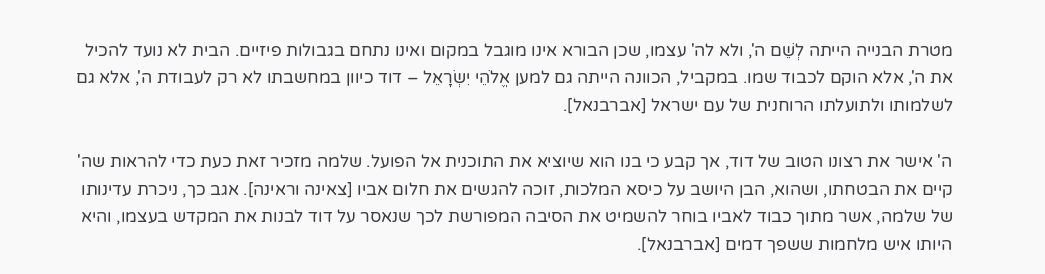מטרת הבנייה הייתה לְשֵׁם ה', ולא לה' עצמו, שכן הבורא אינו מוגבל במקום ואינו נתחם בגבולות פיזיים. הבית לא נועד להכיל את ה', אלא הוקם לכבוד שמו. במקביל, הכוונה הייתה גם למען אֱלֹהֵי יִשְׂרָאֵל – דוד כיוון במחשבתו לא רק לעבודת ה', אלא גם לשלמותו ולתועלתו הרוחנית של עם ישראל [אברבנאל].

ה' אישר את רצונו הטוב של דוד, אך קבע כי בנו הוא שיוציא את התוכנית אל הפועל. שלמה מזכיר זאת כעת כדי להראות שה' קיים את הבטחתו, ושהוא, הבן היושב על כיסא המלכות, זוכה להגשים את חלום אביו [צאינה וראינה]. אגב כך, ניכרת עדינותו של שלמה, אשר מתוך כבוד לאביו בוחר להשמיט את הסיבה המפורשת לכך שנאסר על דוד לבנות את המקדש בעצמו, והיא היותו איש מלחמות ששפך דמים [אברבנאל].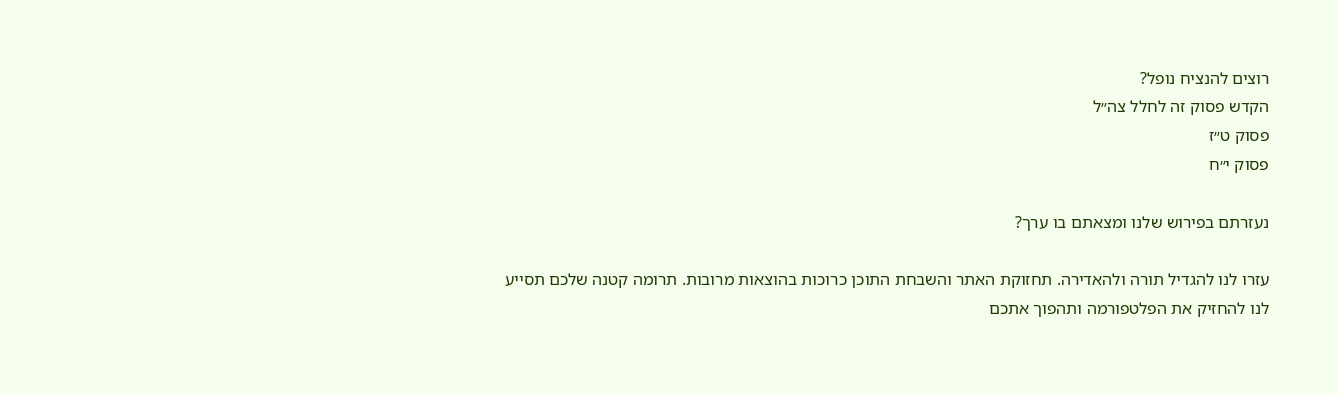רוצים להנציח נופל?
הקדש פסוק זה לחלל צה״ל
פסוק ט״ז
פסוק י״ח

נעזרתם בפירוש שלנו ומצאתם בו ערך?

עזרו לנו להגדיל תורה ולהאדירה. תחזוקת האתר והשבחת התוכן כרוכות בהוצאות מרובות. תרומה קטנה שלכם תסייע לנו להחזיק את הפלטפורמה ותהפוך אתכם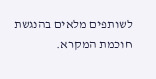לשותפים מלאים בהנגשת חוכמת המקרא.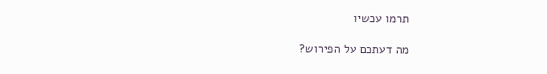תרמו עכשיו

מה דעתכם על הפירוש?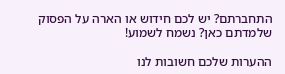התחברתם? יש לכם חידוש או הארה על הפסוק שלמדתם כאן? נשמח לשמוע!

ההערות שלכם חשובות לנו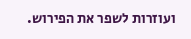ועוזרות לשפר את הפירוש.